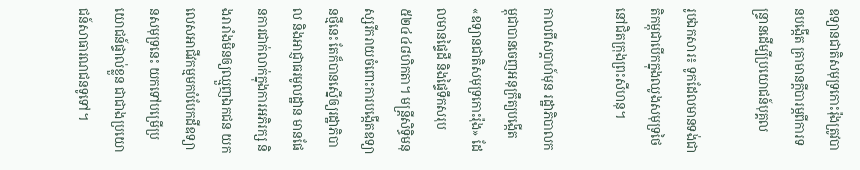ឧទ្យានជាតិសមុទ្រកោះរ៉ុងត្រូវបានបង្កើត គ្រាមានក្តីបារម្ភពីការទន្ទ្រានដើម្បីប្រយោជន៍បុគ្គល

រូបឯកសារ៖ ទូកដែលមានទង់ជាតិកម្ពុជាបើកក្នុងឈូងសមុទ្រថៃនៅជិតក្រុងព្រះសីហនុ។

កាលពីសប្តាហ៍មុន រដ្ឋាភិបាលកម្ពុជាបានចេញអនុក្រឹត្យបង្កើត «ឧទ្យានជាតិសមុទ្រកោះរ៉ុង» ដែលមានផ្ទៃដី និងផ្ទៃទឹកសរុប៥២៤៤៨ហិកតា។ មន្ត្រីសិទ្ធិមនុស្សរីករាយចំពោះការបង្កើតឧទ្យានថ្មីនេះ តែក៏បានស្នើឲ្យរដ្ឋាភិបាល និងអាជ្ញាធរមូលដ្ឋាន មានផែនការជាក់លាក់ក្នុងការអភិរក្ស និងរារាំងមិនឲ្យឈ្មួញឯកជន យកលេសអាជីវកម្មមកបំបែកដីឧទ្យានសមុទ្រនេះ យកទៅបម្រើប្រយោជន៍ផ្ទាល់ខ្លួន ជាជាងប្រយោជន៍សាធារណជនទូទៅ។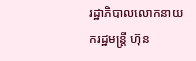រដ្ឋាភិបាលលោកនាយករដ្ឋមន្ត្រី ហ៊ុន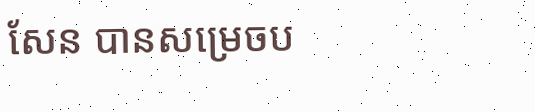សែន បានសម្រេចប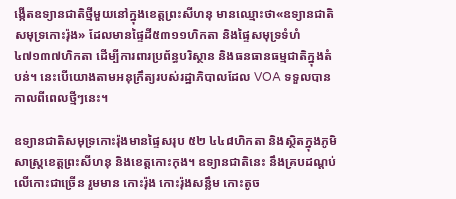ង្កើតឧទ្យានជាតិថ្មីមួយនៅក្នុងខេត្តព្រះសីហនុ មានឈ្មោះថា«ឧទ្យានជាតិសមុទ្រកោះរ៉ុង» ដែលមានផ្ទៃដី៥៣១១ហិកតា និងផ្ទៃសមុទ្រទំហំ៤៧១៣៧ហិកតា ដើម្បីការពារប្រព័ន្ធបរិស្ថាន និងធនធានធម្មជាតិក្នុងតំបន់។ នេះបើយោងតាមអនុក្រឹត្យរបស់រដ្ឋាភិបាលដែល VOA ទទួលបានកាលពីពេលថ្មីៗនេះ។

ឧទ្យានជាតិសមុទ្រកោះរ៉ុងមានផ្ទៃសរុប ៥២ ៤៤៨ហិកតា និងស្ថិតក្នុងភូមិសាស្ត្រខេត្តព្រះសីហនុ និងខេត្តកោះកុង។ ឧទ្យានជាតិនេះ នឹងគ្របដណ្តប់លើកោះជាច្រើន រួមមាន កោះរ៉ុង កោះរ៉ុងសន្លឹម កោះតូច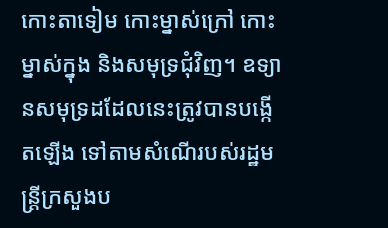កោះតាទៀម កោះម្នាស់ក្រៅ កោះម្នាស់ក្នុង និងសមុទ្រជុំវិញ។ ឧទ្យានសមុទ្រដដែលនេះត្រូវបានបង្កើតឡើង ទៅតាមសំណើរបស់រដ្ឋមន្ត្រីក្រសួងប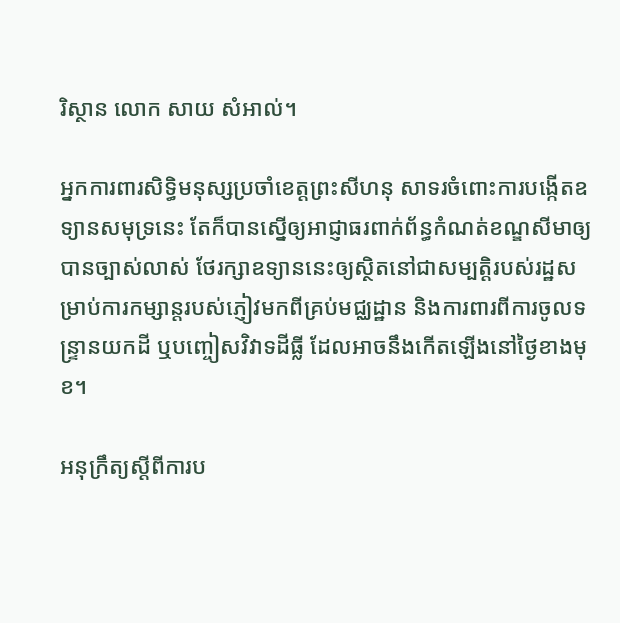រិស្ថាន លោក សាយ សំអាល់។

អ្នកការពារសិទ្ធិមនុស្សប្រចាំខេត្តព្រះសីហនុ សាទរចំពោះការបង្កើតឧទ្យានសមុទ្រនេះ តែក៏បានស្នើឲ្យអាជ្ញាធរពាក់ព័ន្ធកំណត់ខណ្ឌសីមាឲ្យបានច្បាស់លាស់ ថែរក្សាឧទ្យាននេះឲ្យស្ថិតនៅជាសម្បតិ្តរបស់រដ្ឋសម្រាប់ការកម្សាន្តរបស់ភ្ញៀវមកពីគ្រប់មជ្ឈដ្ឋាន និងការពារពីការចូលទន្ទ្រានយកដី ឬបញ្ចៀសវិវាទដីធ្លី ដែលអាចនឹងកើតឡើងនៅថ្ងៃខាងមុខ។

អនុក្រឹត្យស្តីពីការប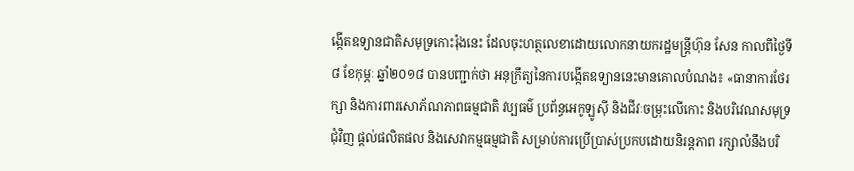ង្កើតឧទ្យានជាតិសមុទ្រកោះរ៉ុងនេះ ដែលចុះហត្ថលេខាដោយលោកនាយករដ្ឋមន្ត្រីហ៊ុន សែន កាលពីថ្ងៃទី៨ ខែកុម្ភៈ ឆ្នាំ២០១៨ បានបញ្ជាក់ថា អនុក្រឹត្យនៃការបង្កើតឧទ្យាននេះមានគោលបំណង៖ «ធានាការថែរក្សា និងការពារសោភ័ណភាពធម្មជាតិ វប្បធម៌ ប្រព័ន្ធអេកូឡូស៊ី និងជីវៈចម្រុះលើកោះ និងបរិវេណសមុទ្រជុំវិញ ផ្តល់ផលិតផល និងសេវាកម្មធម្មជាតិ សម្រាប់ការប្រើប្រាស់ប្រកបដោយនិរន្តភាព រក្សាលំនឹងបរិ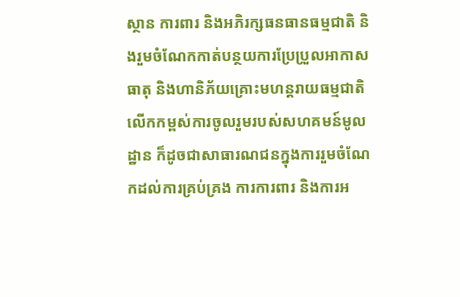ស្ថាន ការពារ និងអភិរក្សធនធានធម្មជាតិ និងរួមចំណែកកាត់បន្ថយការប្រែប្រួលអាកាសធាតុ និងហានិភ័យគ្រោះមហន្តរាយធម្មជាតិ លើកកម្ពស់ការចូលរួមរបស់សហគមន៍មូលដ្ឋាន ក៏ដូចជាសាធារណជនក្នុងការរួមចំណែកដល់ការគ្រប់គ្រង ការការពារ និងការអ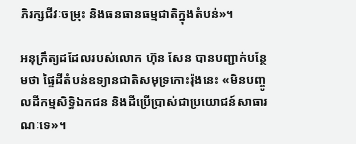ភិរក្សជីវៈចម្រុះ និងធនធានធម្មជាតិក្នុងតំបន់»។

អនុក្រឹត្យដដែលរបស់លោក ហ៊ុន សែន បានបញ្ជាក់បន្ថែមថា ផ្ទៃដីតំបន់ឧទ្យានជាតិសមុទ្រកោះរ៉ុងនេះ «មិនបញ្ចូលដីកម្មសិទ្ធិឯកជន និងដីប្រើប្រាស់ជាប្រយោជន៍សាធារណៈទេ»។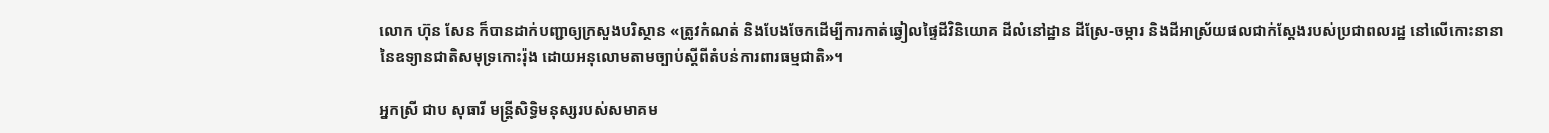លោក ហ៊ុន សែន ក៏បានដាក់បញ្ជាឲ្យក្រសួងបរិស្ថាន «ត្រូវកំណត់ និងបែងចែកដើម្បីការកាត់ឆ្វៀលផ្ទៃដីវិនិយោគ ដីលំនៅដ្ឋាន ដីស្រែ-ចម្ការ និងដីអាស្រ័យផលជាក់ស្តែងរបស់ប្រជាពលរដ្ឋ នៅលើកោះនានានៃឧទ្យានជាតិសមុទ្រកោះរ៉ុង ដោយអនុលោមតាមច្បាប់ស្តីពីតំបន់ការពារធម្មជាតិ»។

អ្នកស្រី ជាប សុធារី មន្ត្រីសិទ្ធិមនុស្សរបស់សមាគម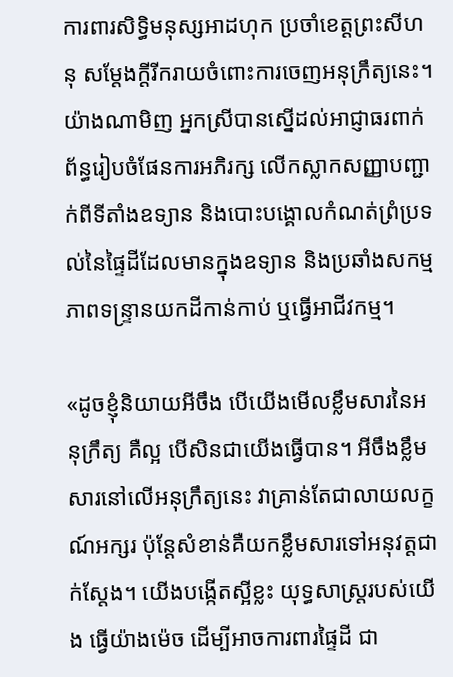ការពារសិទ្ធិមនុស្សអាដហុក ប្រចាំខេត្តព្រះសីហនុ សម្តែងក្តីរីករាយចំពោះការចេញអនុក្រឹត្យនេះ។ យ៉ាងណាមិញ អ្នកស្រីបានស្នើដល់អាជ្ញាធរពាក់ព័ន្ធរៀបចំផែនការអភិរក្ស លើកស្លាកសញ្ញាបញ្ជាក់ពីទីតាំងឧទ្យាន និងបោះបង្គោលកំណត់ព្រំប្រទល់នៃផ្ទៃដីដែលមានក្នុងឧទ្យាន និងប្រឆាំងសកម្មភាពទន្ទ្រានយកដីកាន់កាប់ ឬធ្វើអាជីវកម្ម។

«ដូចខ្ញុំនិយាយអីចឹង បើយើងមើលខ្លឹមសារនៃអនុក្រឹត្យ គឺល្អ បើសិនជាយើងធ្វើបាន។ អីចឹងខ្លឹមសារនៅលើអនុក្រឹត្យនេះ វាគ្រាន់តែជាលាយលក្ខណ៍អក្សរ ប៉ុន្តែសំខាន់គឺយកខ្លឹមសារទៅអនុវត្តជាក់ស្តែង។ យើងបង្កើតស្អីខ្លះ យុទ្ធសាស្ត្ររបស់យើង ធ្វើយ៉ាងម៉េច ដើម្បីអាចការពារផ្ទៃដី ជា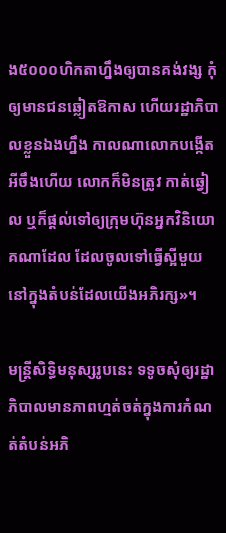ង៥០០០ហិកតាហ្នឹងឲ្យបានគង់វង្ស កុំឲ្យមានជនឆ្លៀតឱកាស ហើយរដ្ឋាភិបាលខ្លួនឯងហ្នឹង កាលណាលោកបង្កើតអីចឹងហើយ លោកក៏មិនត្រូវ កាត់ឆ្វៀល ឬក៏ផ្តល់ទៅឲ្យក្រុមហ៊ុនអ្នកវិនិយោគណាដែល ដែលចូលទៅធ្វើស្អីមួយនៅក្នុងតំបន់ដែលយើងអភិរក្ស»។

មន្ត្រីសិទ្ធិមនុស្សរូបនេះ ទទូចសុំឲ្យរដ្ឋាភិបាលមានភាពហ្មត់ចត់ក្នុងការកំណត់តំបន់អភិ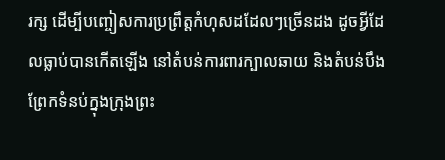រក្ស ដើម្បីបញ្ចៀសការប្រព្រឹត្តកំហុសដដែលៗច្រើនដង ដូចអ្វីដែលធ្លាប់បានកើតឡើង នៅតំបន់ការពារក្បាលឆាយ និងតំបន់បឹងព្រែកទំនប់ក្នុងក្រុងព្រះ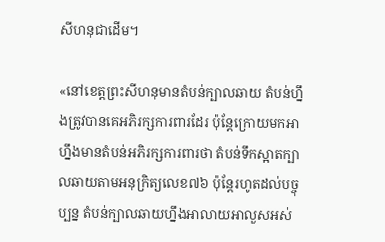សីហនុជាដើម។

«នៅខេត្តព្រះសីហនុមានតំបន់ក្បាលឆាយ តំបន់ហ្នឹងត្រូវបានគេអភិរក្សការពារដែរ ប៉ុន្តែក្រោយមកអាហ្នឹងមានតំបន់អភិរក្សការពារថា តំបន់ទឹកស្អាតក្បាលឆាយតាមអនុក្រិត្យលេខ៧៦ ប៉ុន្តែរហូតដល់បច្ចុប្បន្ន តំបន់ក្បាលឆាយហ្នឹងអាលាយអាលួសអស់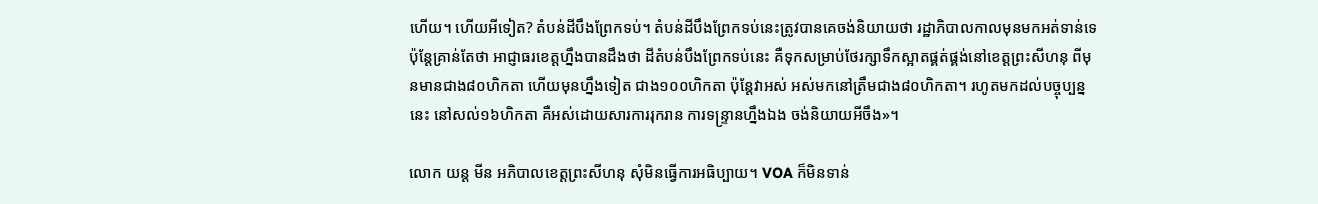ហើយ។ ហើយអីទៀត? តំបន់ដីបឹងព្រែកទប់។ តំបន់ដីបឹងព្រែកទប់នេះត្រូវបានគេចង់និយាយថា រដ្ឋាភិបាលកាលមុនមកអត់ទាន់ទេ ប៉ុន្តែគ្រាន់តែថា អាជ្ញាធរខេត្តហ្នឹងបានដឹងថា ដីតំបន់បឹងព្រែកទប់នេះ គឺទុកសម្រាប់ថែរក្សាទឹកស្អាតផ្គត់ផ្គង់នៅខេត្តព្រះសីហនុ ពីមុនមានជាង៨០ហិកតា ហើយមុនហ្នឹងទៀត ជាង១០០ហិកតា ប៉ុន្តែវាអស់ អស់មកនៅត្រឹមជាង៨០ហិកតា។ រហូតមកដល់បច្ចុប្បន្ននេះ នៅសល់១៦ហិកតា គឺអស់ដោយសារការរុករាន ការទន្ទ្រានហ្នឹងឯង ចង់និយាយអីចឹង»។

លោក យន្ត មីន អភិបាលខេត្តព្រះសីហនុ សុំមិនធ្វើការអធិប្បាយ។ VOA ក៏មិនទាន់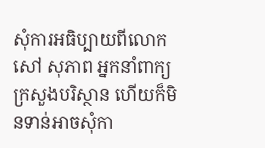សុំការអធិប្បាយពីលោក សៅ សុភាព អ្នកនាំពាក្យក្រសួងបរិស្ថាន ហើយក៏មិនទាន់អាចសុំកា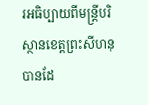រអធិប្បាយពីមន្ត្រីបរិស្ថានខេត្តព្រះសីហនុបានដែ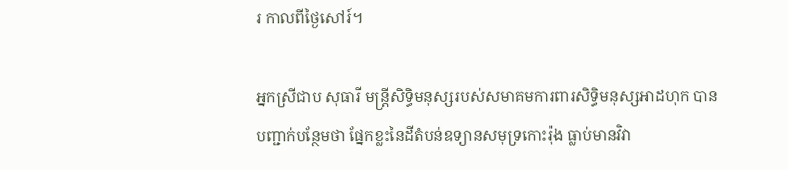រ កាលពីថ្ងៃសៅរ៍។

អ្នកស្រីជាប សុធារី មន្ត្រីសិទ្ធិមនុស្សរបស់សមាគមការពារសិទ្ធិមនុស្សអាដហុក បានបញ្ជាក់បន្ថែមថា ផ្នែកខ្លះនៃដីតំបន់ឧទ្យានសមុទ្រកោះរ៉ុង ធ្លាប់មានវិវា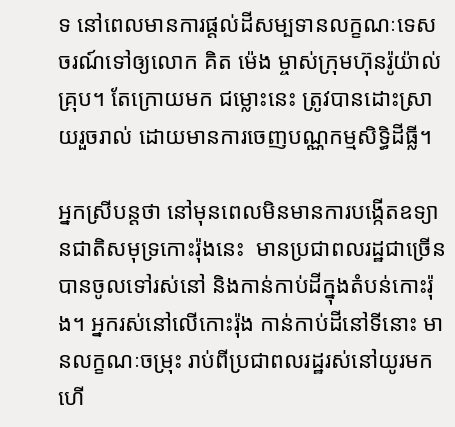ទ នៅពេលមានការផ្តល់ដីសម្បទានលក្ខណៈទេសចរណ៍ទៅឲ្យលោក គិត ម៉េង ម្ចាស់ក្រុមហ៊ុនរ៉ូយ៉ាល់គ្រុប។ តែក្រោយមក ជម្លោះនេះ ត្រូវបានដោះស្រាយរួចរាល់ ដោយមានការចេញបណ្ណកម្មសិទ្ធិដីធ្លី។

អ្នកស្រីបន្តថា នៅមុនពេលមិនមានការបង្កើតឧទ្យានជាតិសមុទ្រកោះរ៉ុងនេះ  មានប្រជាពលរដ្ឋជាច្រើនបានចូលទៅរស់នៅ និងកាន់កាប់ដីក្នុងតំបន់កោះរ៉ុង។ អ្នករស់នៅលើកោះរ៉ុង កាន់កាប់ដីនៅទីនោះ មានលក្ខណៈចម្រុះ រាប់ពីប្រជាពលរដ្ឋរស់នៅយូរមកហើ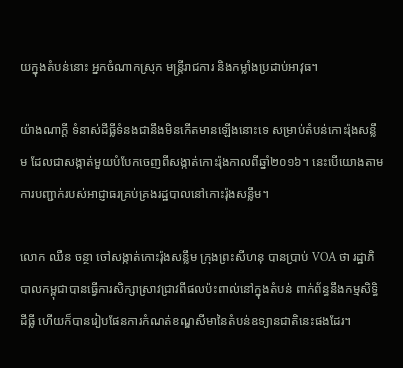យក្នុងតំបន់នោះ អ្នកចំណាកស្រុក មន្ត្រីរាជការ និងកម្លាំងប្រដាប់អាវុធ។

យ៉ាងណាក្តី ទំនាស់ដីធ្លីទំនងជានឹងមិនកើតមានឡើងនោះទេ សម្រាប់តំបន់កោះរ៉ុងសន្លឹម ដែលជាសង្កាត់មួយបំបែកចេញពីសង្កាត់កោះរ៉ុងកាលពីឆ្នាំ២០១៦។ នេះបើយោងតាមការបញ្ជាក់របស់អាជ្ញាធរគ្រប់គ្រងរដ្ឋបាលនៅកោះរ៉ុងសន្លឹម។

លោក ឈឺន ចន្ថា ចៅសង្កាត់កោះរ៉ុងសន្លឹម ក្រុងព្រះសីហនុ បានប្រាប់ VOA ថា រដ្ឋាភិបាលកម្ពុជាបានធ្វើការសិក្សាស្រាវជ្រាវពីផលប៉ះពាល់នៅក្នុងតំបន់ ពាក់ព័ន្ធនឹងកម្មសិទ្ធិដីធ្លី ហើយក៏បានរៀបផែនការកំណត់ខណ្ឌសីមានៃតំបន់ឧទ្យានជាតិនេះផងដែរ។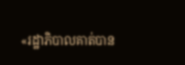«រដ្ឋាភិបាលគាត់បាន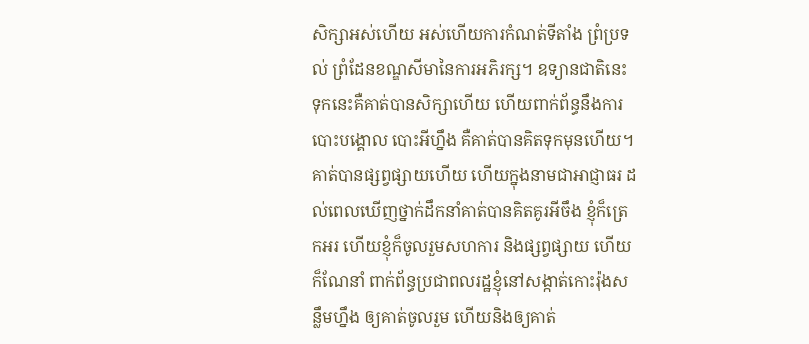សិក្សាអស់ហើយ អស់ហើយការកំណត់ទីតាំង ព្រំប្រទល់ ព្រំដែនខណ្ឌសីមានៃការអភិរក្ស។ ឧទ្យានជាតិនេះ ទុកនេះគឺគាត់បានសិក្សាហើយ ហើយពាក់ព័ន្ធនឹងការបោះបង្គោល បោះអីហ្នឹង គឺគាត់បានគិតទុកមុនហើយ។ គាត់បានផ្សព្វផ្សាយហើយ ហើយក្នុងនាមជាអាជ្ញាធរ ដល់ពេលឃើញថ្នាក់ដឹកនាំគាត់បានគិតគូរអីចឹង ខ្ញុំក៏ត្រេកអរ ហើយខ្ញុំក៏ចូលរួមសហការ និងផ្សព្វផ្សាយ ហើយក៏ណែនាំ ពាក់ព័ន្ធប្រជាពលរដ្ឋខ្ញុំនៅសង្កាត់កោះរ៉ុងសន្លឹមហ្នឹង ឲ្យគាត់ចូលរួម ហើយនិងឲ្យគាត់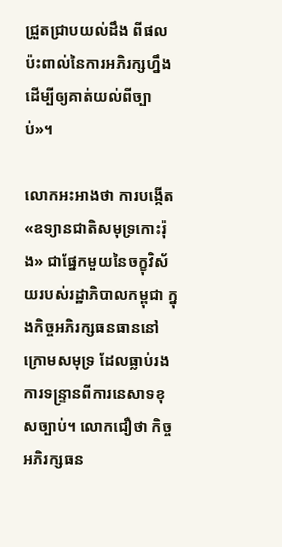ជ្រួតជ្រាបយល់ដឹង ពីផលប៉ះពាល់នៃការអភិរក្សហ្នឹងដើម្បីឲ្យគាត់យល់ពីច្បាប់»។

លោកអះអាងថា ការបង្កើត«ឧទ្យានជាតិសមុទ្រកោះរ៉ុង» ជាផ្នែកមួយនៃចក្ខុវិស័យរបស់រដ្ឋាភិបាលកម្ពុជា ក្នុងកិច្ចអភិរក្សធនធាននៅក្រោមសមុទ្រ ដែលធ្លាប់រងការទន្ទ្រានពីការនេសាទខុសច្បាប់។ លោកជឿថា កិច្ចអភិរក្សធន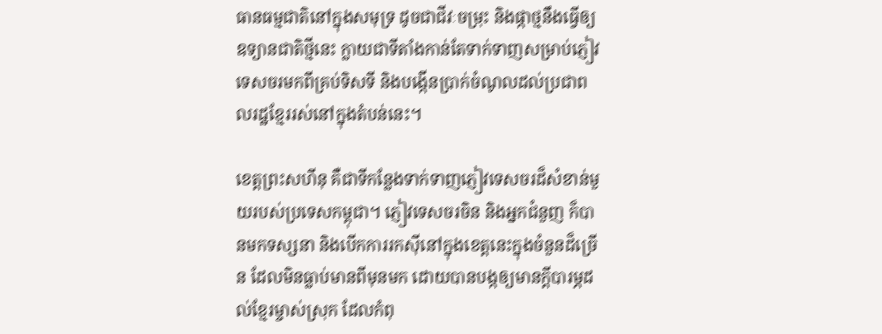ធានធម្មជាតិនៅក្នុងសមុទ្រ ដូចជាជីវៈចម្រុះ និងផ្កាថ្មនឹងធ្វើឲ្យឧទ្យានជាតិថ្មីនេះ ក្លាយជាទីតាំងកាន់តែទាក់ទាញសម្រាប់ភ្ញៀវទេសចរមកពីគ្រប់ទិសទី និងបង្កើនប្រាក់ចំណូលដល់ប្រជាពលរដ្ឋខ្មែររស់នៅក្នុងតំបន់នេះ។

ខេត្តព្រះសហីនុ គឺជាទីកន្លែងទាក់ទាញភ្ញៀវទេសចរដ៏សំខាន់មួយរបស់ប្រទេសកម្ពុជា។ ភ្ញៀវទេសចរចិន និងអ្នកជំនួញ ក៏បានមកទស្សនា និងបើកការរកស៊ីនៅក្នុងខេត្តនេះក្នុងចំនួនដ៏ច្រើន ដែលមិនធ្លាប់មានពីមុនមក ដោយបានបង្កឲ្យមានក្តីបារម្ភដល់ខ្មែរម្ចាស់ស្រុក ដែលកំពុ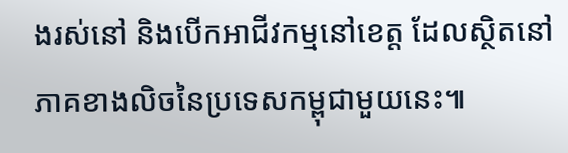ងរស់នៅ និងបើកអាជីវកម្មនៅខេត្ត ដែលស្ថិតនៅភាគខាងលិចនៃប្រទេសកម្ពុជាមួយនេះ៕